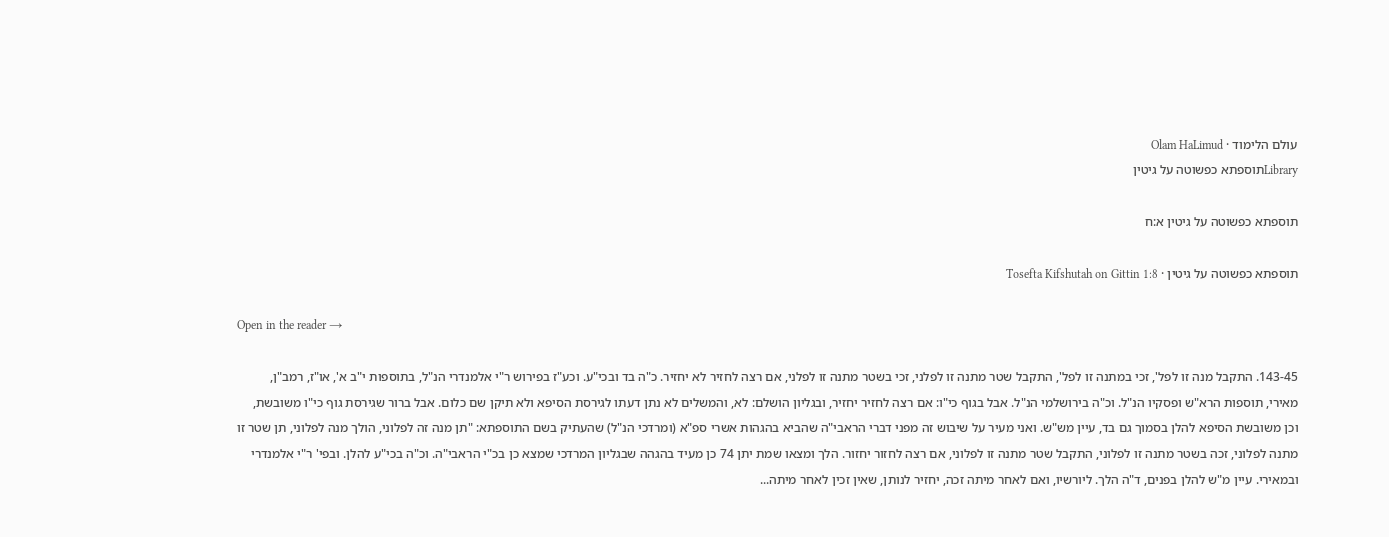עולם הלימוד · Olam HaLimud
Libraryתוספתא כפשוטה על גיטין

תוספתא כפשוטה על גיטין א:ח

תוספתא כפשוטה על גיטין · Tosefta Kifshutah on Gittin 1:8

Open in the reader →

143-45. התקבל מנה זו לפל', זכי במתנה זו לפל', התקבל שטר מתנה זו לפלני, זכי בשטר מתנה זו לפלני, אם רצה לחזיר לא יחזיר. כ"ה בד ובכי"ע. וכע"ז בפירוש ר"י אלמנדרי הנ"ל, בתוספות י"ב א', או"ז, רמב"ן, מאירי, תוספות הרא"ש ופסקיו הנ"ל. וכ"ה בירושלמי הנ"ל. אבל בגוף כי"ו: אם רצה לחזיר יחזיר, ובגליון הושלם: לא, והמשלים לא נתן דעתו לגירסת הסיפא ולא תיקן שם כלום. אבל ברור שגירסת גוף כי"ו משובשת, וכן משובשת הסיפא להלן בסמוך גם בד, עיין מש"ש. ואני מעיר על שיבוש זה מפני דברי הראבי"ה שהביא בהגהות אשרי ספ"א (ומרדכי הנ"ל) שהעתיק בשם התוספתא: "תן מנה זה לפלוני, הולך מנה לפלוני, תן שטר זו מתנה לפלוני, זכה בשטר מתנה זו לפלוני, התקבל שטר מתנה זו לפלוני, אם רצה לחזור יחזור. הלך ומצאו שמת יתן 74 כן מעיד בהגהה שבגליון המרדכי שמצא כן בכ"י הראבי"ה. וכ"ה בכי"ע להלן. ובפי' ר"י אלמנדרי ובמאירי. עיין מ"ש להלן בפנים, ד"ה הלך. ליורשיו, ואם לאחר מיתה זכה, יחזיר לנותן, שאין זכין לאחר מיתה...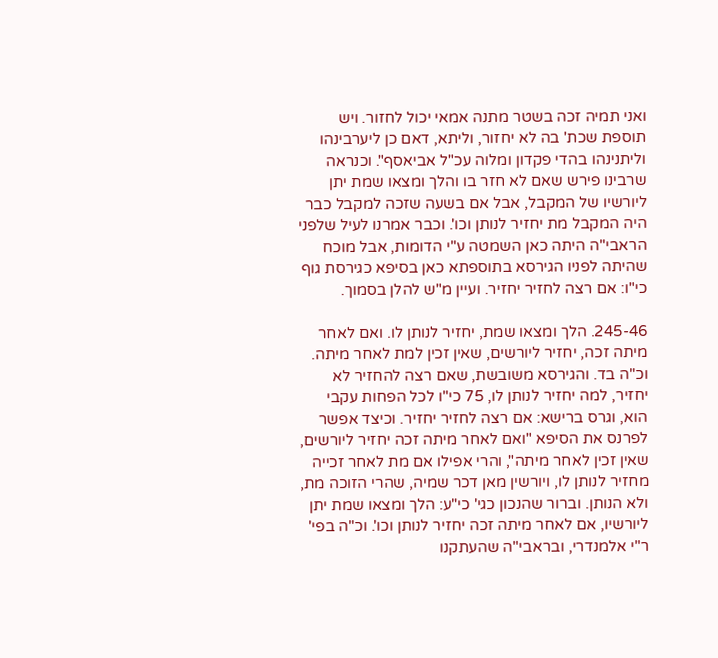ואני תמיה זכה בשטר מתנה אמאי יכול לחזור. ויש תוספת שכת' בה לא יחזור, וליתא, דאם כן ליערבינהו וליתנינהו בהדי פקדון ומלוה עכ"ל אביאסף". וכנראה שרבינו פירש שאם לא חזר בו והלך ומצאו שמת יתן ליורשיו של המקבל, אבל אם בשעה שזכה למקבל כבר היה המקבל מת יחזיר לנותן וכו'. וכבר אמרנו לעיל שלפני הראבי"ה היתה כאן השמטה ע"י הדומות, אבל מוכח שהיתה לפניו הגירסא בתוספתא כאן בסיפא כגירסת גוף כי"ו: אם רצה לחזיר יחזיר. ועיין מ"ש להלן בסמוך.

245-46. הלך ומצאו שמת, יחזיר לנותן לו. ואם לאחר מיתה זכה, יחזיר ליורשים, שאין זכין למת לאחר מיתה. וכ"ה בד. והגירסא משובשת, שאם רצה להחזיר לא יחזיר, למה יחזיר לנותן לו, 75 כי"ו לכל הפחות עקבי הוא, וגרס ברישא: אם רצה לחזיר יחזיר. וכיצד אפשר לפרנס את הסיפא "ואם לאחר מיתה זכה יחזיר ליורשים, שאין זכין לאחר מיתה", והרי אפילו אם מת לאחר זכייה מחזיר לנותן לו, ויורשין מאן דכר שמיה, שהרי הזוכה מת, ולא הנותן. וברור שהנכון כגי' כי"ע: הלך ומצאו שמת יתן ליורשיו, אם לאחר מיתה זכה יחזיר לנותן וכו'. וכ"ה בפי' ר"י אלמנדרי, ובראבי"ה שהעתקנו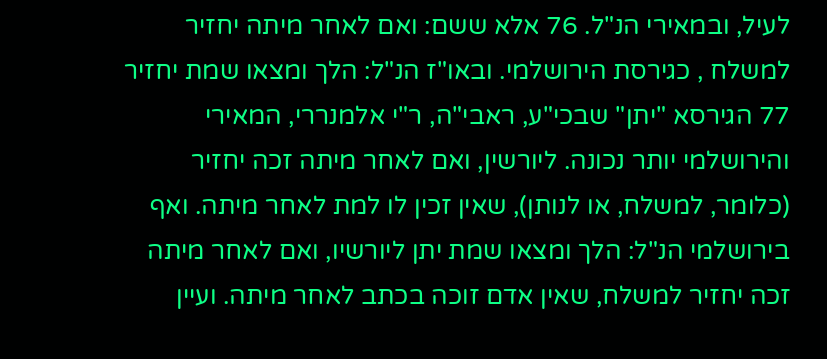לעיל, ובמאירי הנ"ל. 76 אלא ששם: ואם לאחר מיתה יחזיר למשלח , כגירסת הירושלמי. ובאו"ז הנ"ל: הלך ומצאו שמת יחזיר 77 הגירסא "יתן" שבכי"ע, ראבי"ה, ר"י אלמנררי, המאירי והירושלמי יותר נכונה. ליורשין, ואם לאחר מיתה זכה יחזיר (כלומר, למשלח, או לנותן), שאין זכין לו למת לאחר מיתה. ואף בירושלמי הנ"ל: הלך ומצאו שמת יתן ליורשיו, ואם לאחר מיתה זכה יחזיר למשלח, שאין אדם זוכה בכתב לאחר מיתה. ועיין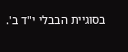בסוגיית הבבלי י"ד ב'.